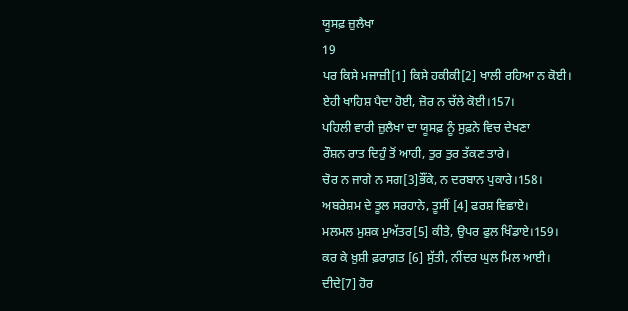ਯੂਸਫ਼ ਜ਼ੁਲੈਖਾ
19
ਪਰ ਕਿਸੇ ਮਜਾਜ਼ੀ[1] ਕਿਸੇ ਹਕੀਕੀ[2] ਖਾਲੀ ਰਹਿਆ ਨ ਕੋਈ।
ਏਹੀ ਖਾਹਿਸ਼ ਪੈਦਾ ਹੋਈ, ਜ਼ੋਰ ਨ ਚੱਲੇ ਕੋਈ।157।
ਪਹਿਲੀ ਵਾਰੀ ਜ਼ੁਲੈਖਾ ਦਾ ਯੂਸਫ਼ ਨੂੰ ਸੁਫ਼ਨੇ ਵਿਚ ਦੇਖਣਾ
ਰੌਸ਼ਨ ਰਾਤ ਦਿਹੁੰ ਤੋਂ ਆਹੀ, ਤੁਰ ਤੁਰ ਤੱਕਣ ਤਾਰੇ।
ਚੋਰ ਨ ਜਾਗੇ ਨ ਸਗ[3]ਭੌਂਕੇ, ਨ ਦਰਬਾਨ ਪੁਕਾਰੇ।158।
ਅਬਰੇਸ਼ਮ ਦੇ ਤੂਲ ਸਰਹਾਨੇ, ਤੂਸੀਂ [4] ਫਰਸ਼ ਵਿਛਾਏ।
ਮਲਮਲ ਮੁਸ਼ਕ ਮੁਅੱਤਰ[5] ਕੀਤੇ, ਉਪਰ ਫੁਲ ਖਿੰਡਾਏ।159।
ਕਰ ਕੇ ਖ਼ੁਸ਼ੀ ਫ਼ਰਾਗ਼ਤ [6] ਸੁੱਤੀ, ਨੀਂਦਰ ਘੁਲ ਮਿਲ ਆਈ।
ਦੀਦੇ[7] ਹੋਰ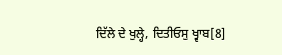ਦਿੱਲੇ ਦੇ ਖੁਲ੍ਹੇ, ਦਿਤੀਓਸੁ ਖ੍ਵਾਬ[8]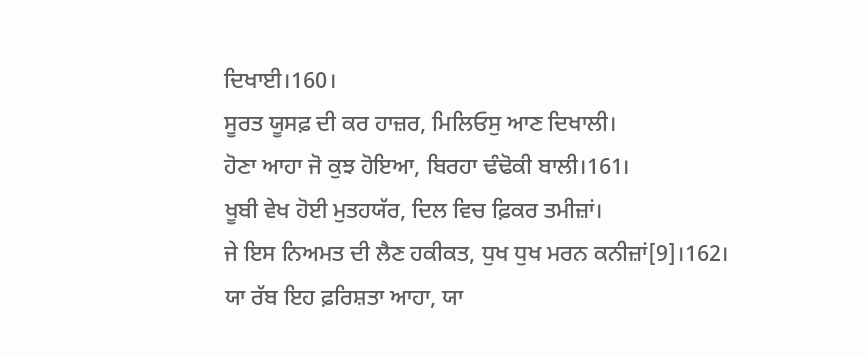ਦਿਖਾਈ।160।
ਸੂਰਤ ਯੂਸਫ਼ ਦੀ ਕਰ ਹਾਜ਼ਰ, ਮਿਲਿਓਸੁ ਆਣ ਦਿਖਾਲੀ।
ਹੋਣਾ ਆਹਾ ਜੋ ਕੁਝ ਹੋਇਆ, ਬਿਰਹਾ ਢੰਢੋਕੀ ਬਾਲੀ।161।
ਖੂਬੀ ਵੇਖ ਹੋਈ ਮੁਤਹਯੱਰ, ਦਿਲ ਵਿਚ ਫ਼ਿਕਰ ਤਮੀਜ਼ਾਂ।
ਜੇ ਇਸ ਨਿਅਮਤ ਦੀ ਲੈਣ ਹਕੀਕਤ, ਧੁਖ ਧੁਖ ਮਰਨ ਕਨੀਜ਼ਾਂ[9]।162।
ਯਾ ਰੱਬ ਇਹ ਫ਼ਰਿਸ਼ਤਾ ਆਹਾ, ਯਾ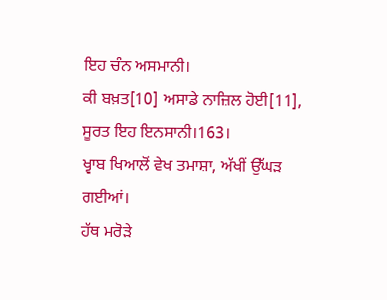ਇਹ ਚੰਨ ਅਸਮਾਨੀ।
ਕੀ ਬਖ਼ਤ[10] ਅਸਾਡੇ ਨਾਜ਼ਿਲ ਹੋਈ[11], ਸੂਰਤ ਇਹ ਇਨਸਾਨੀ।163।
ਖ੍ਵਾਬ ਖਿਆਲੋਂ ਵੇਖ ਤਮਾਸ਼ਾ, ਅੱਖੀਂ ਉੱਘੜ ਗਈਆਂ।
ਹੱਥ ਮਰੋੜੇ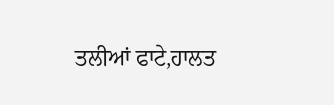ਤਲੀਆਂ ਫਾਟੇ,ਹਾਲਤ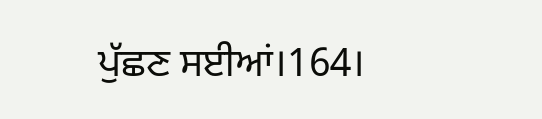ਪੁੱਛਣ ਸਈਆਂ।164।